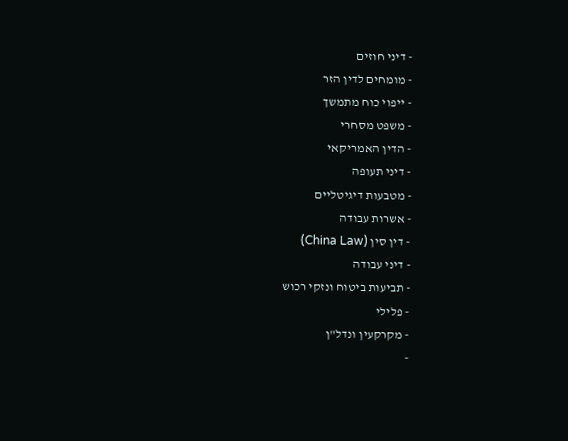- דיני חוזים
- מומחים לדין הזר
- ייפוי כוח מתמשך
- משפט מסחרי
- הדין האמריקאי
- דיני תעופה
- מטבעות דיגיטליים
- אשרות עבודה
- דין סין (China Law)
- דיני עבודה
- תביעות ביטוח ונזקי רכוש
- פלילי
- מקרקעין ונדל"ן
-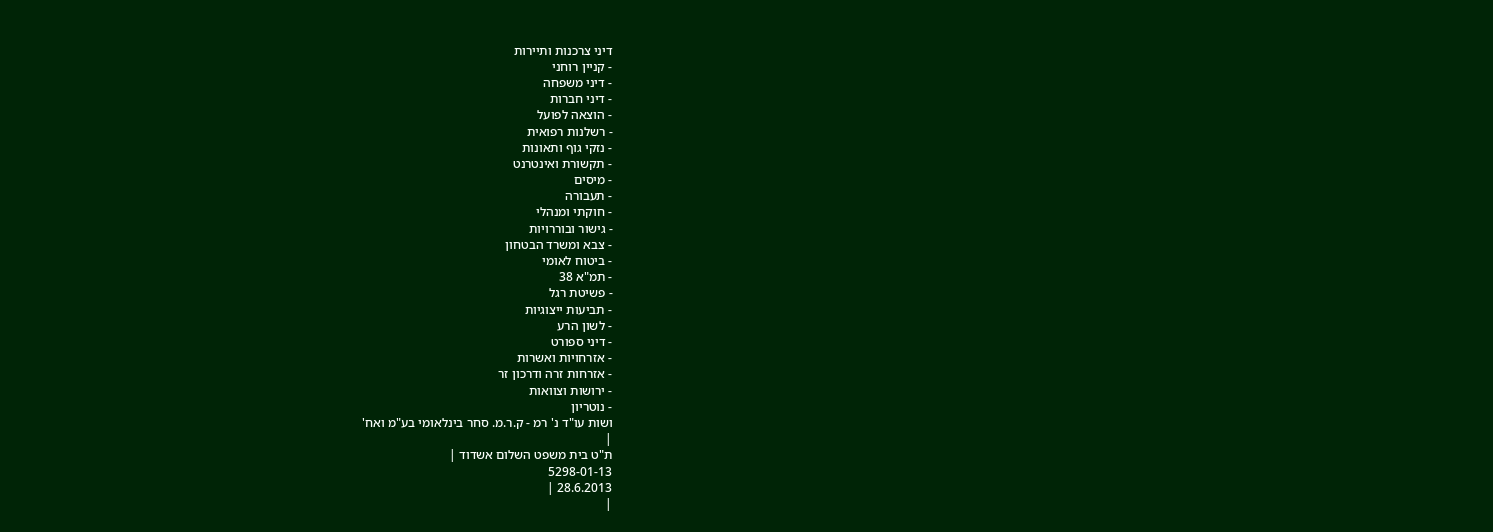דיני צרכנות ותיירות
- קניין רוחני
- דיני משפחה
- דיני חברות
- הוצאה לפועל
- רשלנות רפואית
- נזקי גוף ותאונות
- תקשורת ואינטרנט
- מיסים
- תעבורה
- חוקתי ומנהלי
- גישור ובוררויות
- צבא ומשרד הבטחון
- ביטוח לאומי
- תמ"א 38
- פשיטת רגל
- תביעות ייצוגיות
- לשון הרע
- דיני ספורט
- אזרחויות ואשרות
- אזרחות זרה ודרכון זר
- ירושות וצוואות
- נוטריון
ושות עו"ד נ' רמ - ק.ר.מ. סחר בינלאומי בע"מ ואח'
|
ת"ט בית משפט השלום אשדוד |
5298-01-13
28.6.2013 |
|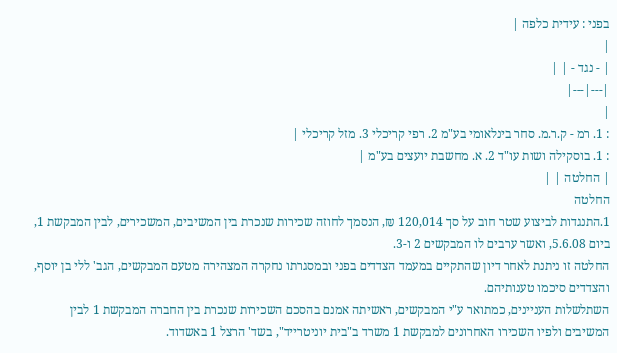בפני : עידית כלפה |
|
| - נגד - | |
|---|---|
|
: 1. רמ - ק.ר.מ. סחר בינלאומי בע"מ 2. רפי קריכלי 3. מזל קריכלי |
: 1. בוסקילה ושות עו"ד 2. א. מחשבת יועצים בע"מ |
| החלטה | |
החלטה
1.התנגדות לביצוע שטר חוב על סך 120,014 ₪, הנסמך לחוזה שכירות שנכרת בין המשיבים, המשכירים, לבין המבקשת 1, ביום 5.6.08, ואשר ערבים לו המבקשים 2 ו-3.
החלטה זו ניתנת לאחר דיון שהתקיים במעמד הצדדים בפני ובמסגרתו נחקרה המצהירה מטעם המבקשים, הגב' ללי בן יוסף, והצדדים סיכמו טענותיהם.
השתלשלות העניינים, כמתואר ע"י המבקשים, ראשיתה אמנם בהסכם השכירות שנכרת בין החברה המבקשת 1 לבין המשיבים ולפיו השכירו האחרונים למבקשת 1 משרד ב"בית יוניטרייד", בשד' הרצל 1 באשדוד.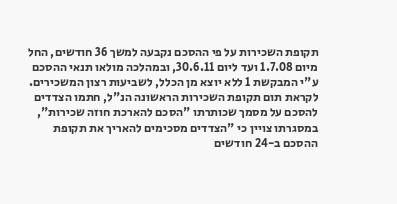תקופת השכירות על פי ההסכם נקבעה למשך 36 חודשים, החל מיום 1.7.08 ועד ליום 30.6.11, ובמהלכה מולאו תנאי ההסכם ע"י המבקשת 1 ללא יוצא מן הכלל, לשביעות רצון המשכירים.
לקראת תום תקופת השכירות הראשונה הנ"ל, חתמו הצדדים להסכם על מסמך שכותרתו "הסכם להארכת חוזה שכירות", במסגרתו צויין כי "הצדדים מסכימים להאריך את תקופת ההסכם ב-24 חודשים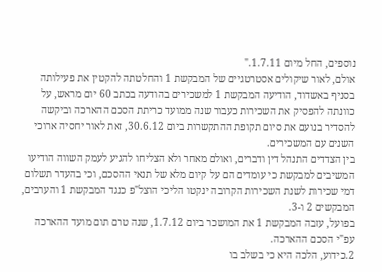נוספים, החל מיום 1.7.11."
אולם, לאור שיקולים אסטרטגיים של המבקשת 1 והחלטתה להקטין את פעילותה בסניף באשדוד, הודיעה המבקשת 1 למשכירים בהודעה בכתב 60 יום מראש, על כוונתה להפסיק את השכירות כעבור שנה ממועד כריתת הסכם ההארכה וביקשה להסדיר בנועם את סיום תקופת ההתקשרות ביום 30.6.12, זאת לאור יחסיה ארוכי השנים עם המשכירים.
בין הצדדים התנהל דין ודברים, ואולם מאחר ולא הצליחו להגיע לעמק השווה הודיעו המשיבים למבקשת כי עומדים הם על קיום מלא של תנאי ההסכם, וכי בהעדר תשלום דמי שכירות לשנת השכירות הקרובה ינקטו הליכי הוצל"פ כנגד המבקשת 1 והערבים, המבקשים 2 ו-3.
בפועל, עזבה המבקשת 1 את המושכר ביום 1.7.12, שנה טרם תום מועד ההארכה עפ"י הסכם ההארכה.
2.כידוע, הלכה היא כי בשלב בו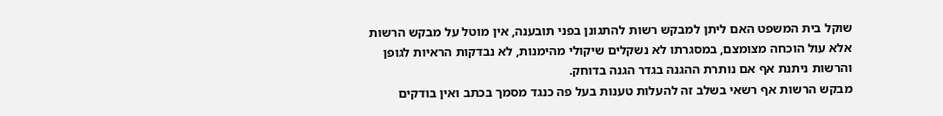שוקל בית המשפט האם ליתן למבקש רשות להתגונן בפני תובענה, אין מוטל על מבקש הרשות אלא עול הוכחה מצומצם, במסגרתו לא נשקלים שיקולי מהימנות, לא נבדקות הראיות לגופן והרשות ניתנת אף אם נותרת ההגנה בגדר הגנה בדוחק.
מבקש הרשות אף רשאי בשלב זה להעלות טענות בעל פה כנגד מסמך בכתב ואין בודקים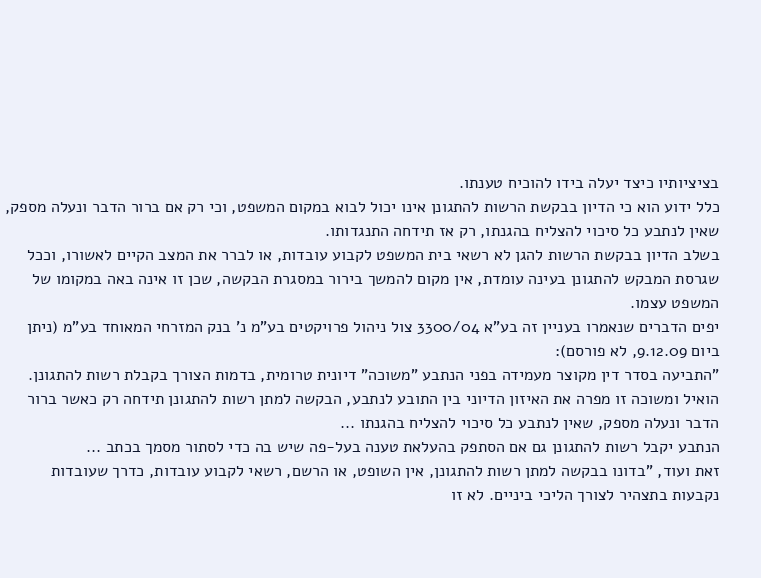בציציותיו כיצד יעלה בידו להוכיח טענתו.
כלל ידוע הוא כי הדיון בבקשת הרשות להתגונן אינו יכול לבוא במקום המשפט, וכי רק אם ברור הדבר ונעלה מספק, שאין לנתבע כל סיכוי להצליח בהגנתו, רק אז תידחה התנגדותו.
בשלב הדיון בבקשת הרשות להגן לא רשאי בית המשפט לקבוע עובדות, או לברר את המצב הקיים לאשורו, וככל שגרסת המבקש להתגונן בעינה עומדת, אין מקום להמשך בירור במסגרת הבקשה, שכן זו אינה באה במקומו של המשפט עצמו.
יפים הדברים שנאמרו בעניין זה בע"א 3300/04 צול ניהול פרויקטים בע"מ נ' בנק המזרחי המאוחד בע"מ (ניתן ביום 9.12.09, לא פורסם):
"התביעה בסדר דין מקוצר מעמידה בפני הנתבע "משוכה" דיונית טרומית, בדמות הצורך בקבלת רשות להתגונן. הואיל ומשוכה זו מפרה את האיזון הדיוני בין התובע לנתבע, הבקשה למתן רשות להתגונן תידחה רק כאשר ברור הדבר ונעלה מספק, שאין לנתבע כל סיכוי להצליח בהגנתו ...
הנתבע יקבל רשות להתגונן גם אם הסתפק בהעלאת טענה בעל-פה שיש בה כדי לסתור מסמך בכתב ...
זאת ועוד, "בדונו בבקשה למתן רשות להתגונן, אין השופט, או הרשם, רשאי לקבוע עובדות, כדרך שעובדות נקבעות בתצהיר לצורך הליכי ביניים. לא זו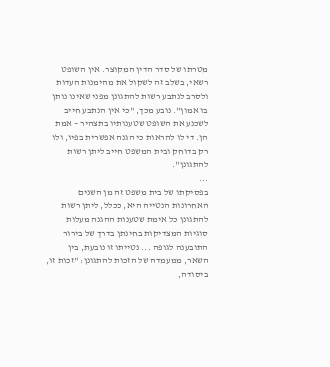מטרתו של סדר הדין המקוצר. אין השופט רשאי, בשלב זה לשקול את מהימנות העדות ולסרב לנתבע רשות להתגונן מפני שאינו נותן בו אמון". נובע מכך, "כי אין הנתבע חייב לשכנע את השופט שטענותיו בתצהיר – אמת הן. די לו להראות כי הגנה אפשרית בפיו, ולו רק בדוחק ובית המשפט חייב ליתן רשות להתגונן".
...
בפסיקתו של בית משפט זה מן השנים האחרונות הנטייה היא, ככלל, ליתן רשות להתגונן כל אימת שטענות ההגנה מעלות סוגיות המצדיקות בחינתן בדרך של בירור התובענה לגופה ... נטייתו זו נובעת, בין השאר, ממעמדה של הזכות להתגונן: "זכות זו, ביסודה,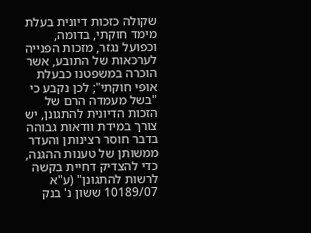שקולה כזכות דיונית בעלת מימד חוקתי, בדומה, וכפועל נגזר, מזכות הפנייה לערכאות של התובע, אשר הוכרה במשפטנו כבעלת אופי חוקתי"; לכן נקבע כי "בשל מעמדה הרם של הזכות הדיונית להתגונן, יש צורך במידת וודאות גבוהה בדבר חוסר רצינותן והעדר ממשותן של טענות ההגנה, כדי להצדיק דחיית בקשה לרשות להתגונן" (ע"א 10189/07 ששון נ' בנק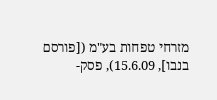מזרחי טפחות בע"מ ([פורסם בנבו], 15.6.09), פסק-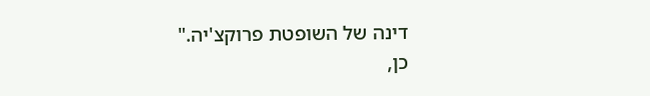דינה של השופטת פרוקצ'יה."
כן,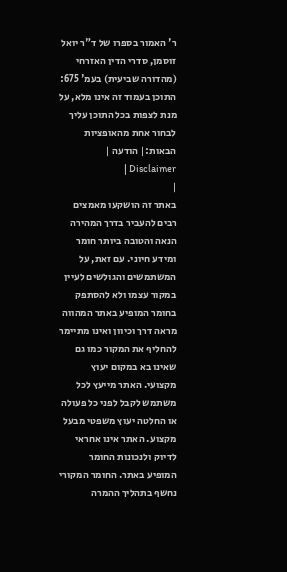ר' האמור בספרו של ד"ר יואל זוסמן, סדרי הדין האזרחי (מהדורה שביעית) בעמ' 675:
התוכן בעמוד זה אינו מלא, על מנת לצפות בכל התוכן עליך לבחור אחת מהאופציות הבאות:| הודעה | Disclaimer |
|
באתר זה הושקעו מאמצים רבים להעביר בדרך המהירה הנאה והטובה ביותר חומר ומידע חיוני. עם זאת, על המשתמשים והגולשים לעיין במקור עצמו ולא להסתפק בחומר המופיע באתר המהווה מראה דרך וכיוון ואינו מתיימר להחליף את המקור כמו גם שאינו בא במקום יעוץ מקצועי. האתר מייעץ לכל משתמש לקבל לפני כל פעולה או החלטה יעוץ משפטי מבעל מקצוע. האתר אינו אחראי לדיוק ולנכונות החומר המופיע באתר. החומר המקורי נחשף בתהליך ההמרה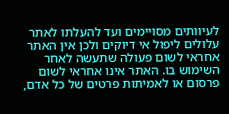לעיוותים מסויימים ועד להעלתו לאתר עלולים ליפול אי דיוקים ולכן אין האתר אחראי לשום פעולה שתעשה לאחר השימוש בו. האתר אינו אחראי לשום פרסום או לאמיתות פרטים של כל אדם,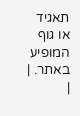תאגיד או גוף המופיע באתר. |
|